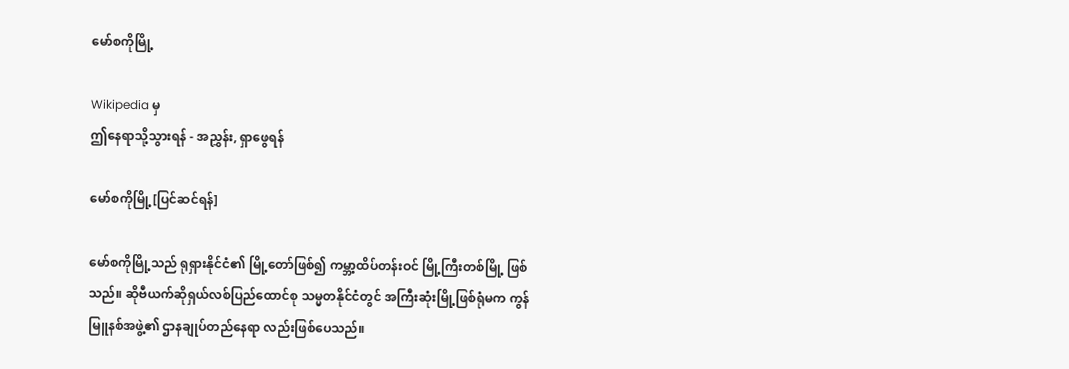မော်စကိုမြို့

Wikipedia မှ
ဤနေရာသို့သွားရန် - အညွှန်း, ရှာဖွေရန်

မော်စကိုမြို့[ပြင်ဆင်ရန်]

မော်စကိုမြို့သည် ရုရှားနိုင်ငံ၏ မြို့တော်ဖြစ်၍ ကမ္ဘာ့ထိပ်တန်းဝင် မြို့ကြီးတစ်မြို့ ဖြစ်သည်။ ဆိုဗီယက်ဆိုရှယ်လစ်ပြည်ထောင်စု သမ္မတနိုင်ငံတွင် အကြီးဆုံးမြို့ဖြစ်ရုံမက ကွန်မြူနစ်အဖွဲ့၏ ဌာနချုပ်တည်နေရာ လည်းဖြစ်ပေသည်။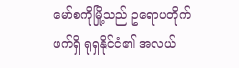မော်စကိုမြို့သည် ဥရောပတိုက်ဖက်ရှိ ရုရှနိုင်ငံ၏ အလယ်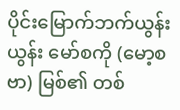ပိုင်းမြောက်ဘက်ယွန်းယွန်း မော်စကို (မော့စဗာ) မြစ်၏ တစ်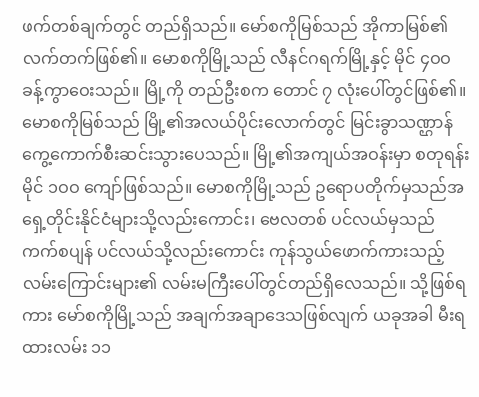ဖက်တစ်ချက်တွင် တည်ရှိသည်။ မော်စကိုမြစ်သည် အိုကာမြစ်၏ လက်တက်ဖြစ်၏။ မောစကိုမြို့သည် လီနင်ဂရက်မြို့နှင့် မိုင် ၄ဝဝ ခန့်ကွာဝေးသည်။ မြို့ကို တည်ဦးစက တောင် ၇ လုံးပေါ်တွင်ဖြစ်၏။ မောစကိုမြစ်သည် မြို့၏အလယ်ပိုင်းလောက်တွင် မြင်းခွာသဏ္ဌာန် ကွေ့ကောက်စီးဆင်းသွားပေသည်။ မြို့၏အကျယ်အဝန်းမှာ စတုရန်းမိုင် ၁ဝဝ ကျော်ဖြစ်သည်။ မောစကိုမြို့သည် ဥရောပတိုက်မှသည်အရှေ့တိုင်းနိုင်ငံများသို့လည်းကောင်း၊ ဗေလတစ် ပင်လယ်မှသည် ကက်စပျန် ပင်လယ်သို့လည်းကောင်း ကုန်သွယ်ဖောက်ကားသည့်လမ်းကြောင်းများ၏ လမ်းမကြီးပေါ်တွင်တည်ရှိလေသည်။ သို့ဖြစ်ရကား မော်စကိုမြို့သည် အချက်အချာဒေသဖြစ်လျက် ယခုအခါ မီးရထားလမ်း ၁၁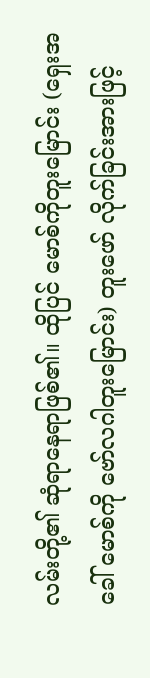လမ်းတို့၏ ဆုံရာနေရာဖြစ်၏။ ထိုပြင် မောစ်ကိုတူးမြောင်း (ရှေးအခေါ် မောစ်ကို ဗော်လဂါတူးမြောင်း) တူးဖော် လိုက်ခြင်းအားဖြင့်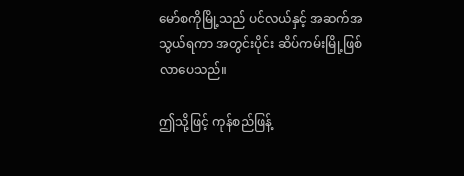မော်စကိုမြို့သည် ပင်လယ်နှင့် အဆက်အသွယ်ရကာ အတွင်းပိုင်း ဆိပ်ကမ်းမြို့ဖြစ်လာပေသည်။

ဤသို့ဖြင့် ကုန်စည်ဖြန့်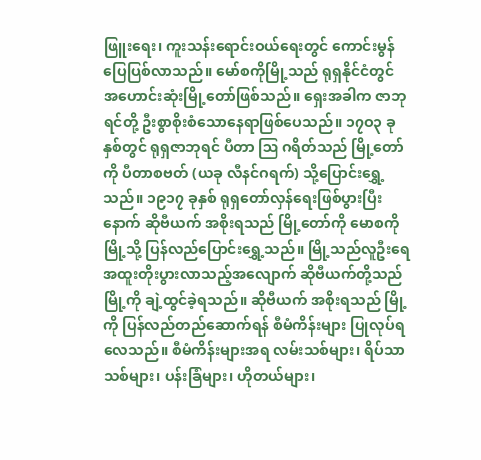ဖြူးရေး၊ ကူးသန်းရောင်းဝယ်ရေးတွင် ကောင်းမွန်ပြေပြစ်လာသည်။ မော်စကိုမြို့သည် ရုရှနိုင်ငံတွင် အဟောင်းဆုံးမြို့တော်ဖြစ်သည်။ ရှေးအခါက ဇာဘုရင်တို့ ဦးစွာစိုးစံသောနေရာဖြစ်ပေသည်။ ၁၇ဝ၃ ခုနှစ်တွင် ရုရှဇာဘုရင် ပီတာ ဩ ဂရိတ်သည် မြို့တော်ကို ပီတာစဗတ် (ယခု လီနင်ဂရက်) သို့ပြောင်းရွှေ့သည်။ ၁၉၁၇ ခုနှစ် ရုရှတော်လှန်ရေးဖြစ်ပွားပြီးနောက် ဆိုဗီယက် အစိုးရသည် မြို့တော်ကို မောစကိုမြို့သို့ ပြန်လည်ပြောင်းရွှေ့သည်။ မြို့သည်လူဦးရေ အထူးတိုးပွားလာသည့်အလျောက် ဆိုဗီယက်တို့သည် မြို့ကို ချဲ့ထွင်ခဲ့ရသည်။ ဆိုဗီယက် အစိုးရသည် မြို့ကို ပြန်လည်တည်ဆောက်ရန် စီမံကိန်းများ ပြုလုပ်ရလေသည်။ စီမံကိန်းများအရ လမ်းသစ်များ၊ ရိပ်သာသစ်များ၊ ပန်းခြံများ၊ ဟိုတယ်များ၊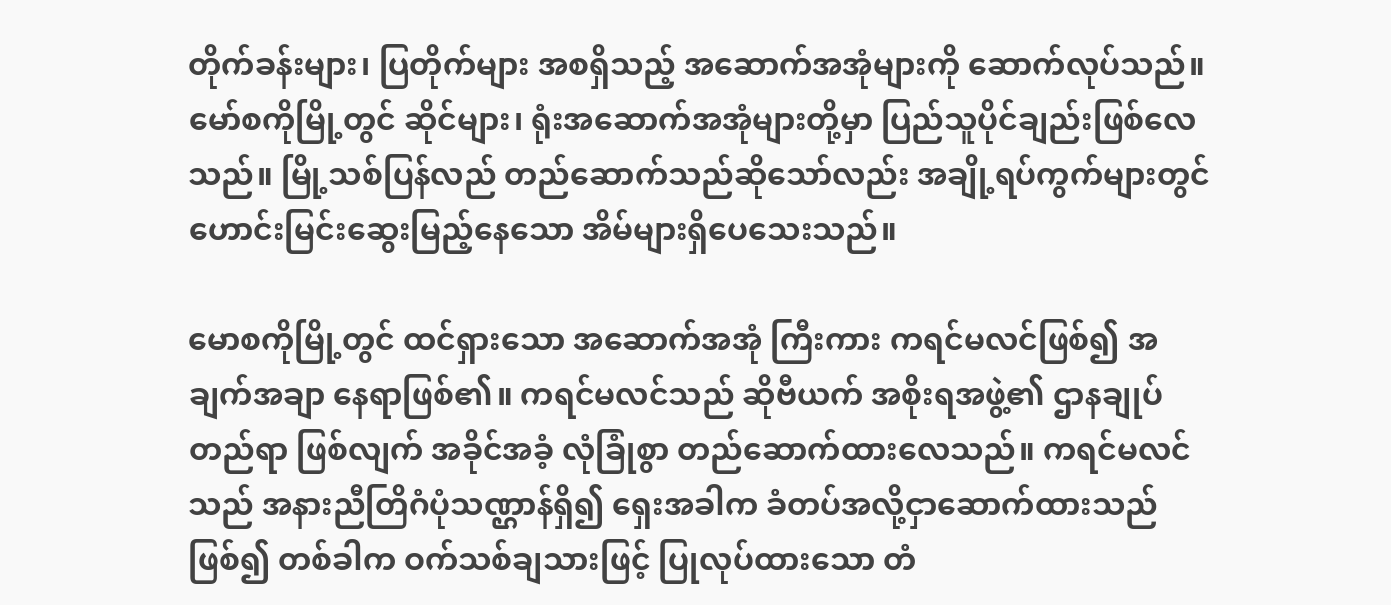တိုက်ခန်းများ၊ ပြတိုက်များ အစရှိသည့် အဆောက်အအုံများကို ဆောက်လုပ်သည်။ မော်စကိုမြို့တွင် ဆိုင်များ၊ ရုံးအဆောက်အအုံများတို့မှာ ပြည်သူပိုင်ချည်းဖြစ်လေသည်။ မြို့သစ်ပြန်လည် တည်ဆောက်သည်ဆိုသော်လည်း အချို့ရပ်ကွက်များတွင် ဟောင်းမြင်းဆွေးမြည့်နေသော အိမ်များရှိပေသေးသည်။

မောစကိုမြို့တွင် ထင်ရှားသော အဆောက်အအုံ ကြီးကား ကရင်မလင်ဖြစ်၍ အချက်အချာ နေရာဖြစ်၏။ ကရင်မလင်သည် ဆိုဗီယက် အစိုးရအဖွဲ့၏ ဌာနချုပ်တည်ရာ ဖြစ်လျက် အခိုင်အခံ့ လုံခြုံစွာ တည်ဆောက်ထားလေသည်။ ကရင်မလင်သည် အနားညီတြိဂံပုံသဏ္ဌာန်ရှိ၍ ရှေးအခါက ခံတပ်အလို့ငှာဆောက်ထားသည်ဖြစ်၍ တစ်ခါက ဝက်သစ်ချသားဖြင့် ပြုလုပ်ထားသော တံ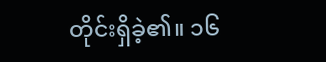တိုင်းရှိခဲ့၏။ ၁၆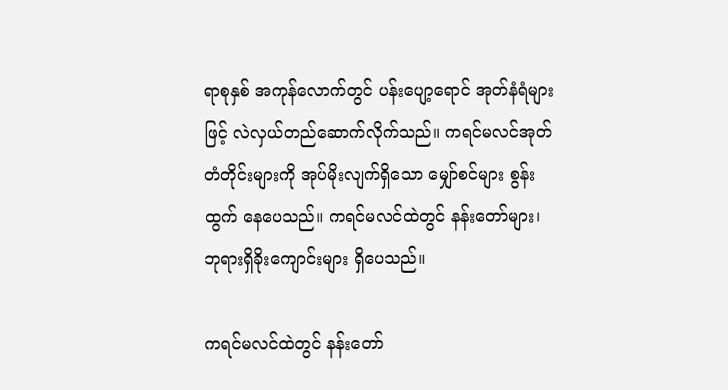ရာစုနှစ် အကုန်လောက်တွင် ပန်းပျော့ရောင် အုတ်နံရံများဖြင့် လဲလှယ်တည်ဆောက်လိုက်သည်။ ကရင်မလင်အုတ်တံတိုင်းများကို အုပ်မိုးလျက်ရှိသော မျှော်စင်များ စွန်းထွက် နေပေသည်။ ကရင်မလင်ထဲတွင် နန်းတော်များ၊ ဘုရားရှိခိုးကျောင်းများ ရှိပေသည်။

ကရင်မလင်ထဲတွင် နန်းတော်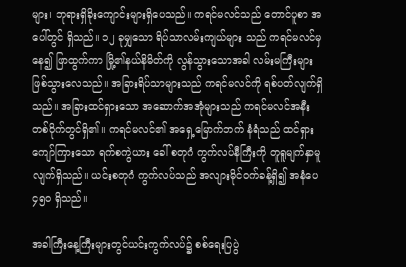များ၊ ဘုရားရှိခိုးကျောင်းများရှိပေသည်။ ကရင်မလင်သည် တောင်ပူစာ အပေါ်တွင် ရှိသည်။ ၁၂ ခုမျှသော ရိပ်သာလမ်းကျယ်များ သည် ကရင်မလင်မှနေ၍ ဖြာထွက်ကာ မြို့၏နယ်နိမိတ်ကို လွန်သွားသောအခါ လမ်းမကြီးများဖြစ်သွားလေသည်။ အခြားရိပ်သာများသည် ကရင်မလင်ကို ရစ်ပတ်လျက်ရှိသည်။ အခြားထင်ရှားသော အဆောက်အအုံများသည် ကရင်မလင်အနီး တစ်ဝိုက်တွင်ရှိ၏။ ကရင်မလင်၏ အရှေ့မြောက်ဘက် နံရံသည် ထင်ရှားကျော်ကြားသော ရက်စကွဲယား ခေါ် စတုဂံ ကွက်လပ်နီကြီးကို တူရူမျက်နှာမူလျက်ရှိသည်။ ယင်းစတုဂံ ကွက်လပ်သည် အလျားမိုင်ဝက်ခန့်ရှိ၍ အနံပေ ၄၅ဝ ရှိသည်။

အခါကြီးနေ့ကြီးများတွင်ယင်းကွက်လပ်၌ စစ်ရေးပြပွဲ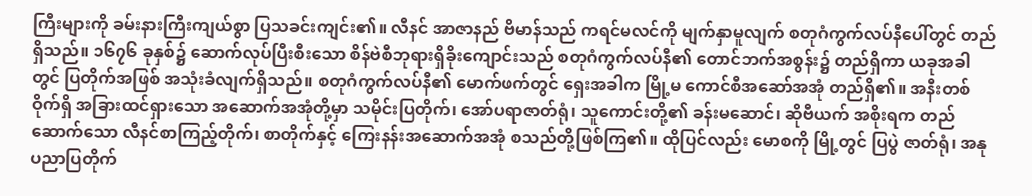ကြီးများကို ခမ်းနားကြီးကျယ်စွာ ပြသခင်းကျင်း၏။ လီနင် အာဇာနည် ဗိမာန်သည် ကရင်မလင်ကို မျက်နှာမူလျက် စတုဂံကွက်လပ်နီပေါ်တွင် တည်ရှိသည်။ ၁၆၇၆ ခုနှစ်၌ ဆောက်လုပ်ပြီးစီးသော စိန်ဗဲစီဘုရားရှိခိုးကျောင်းသည် စတုဂံကွက်လပ်နီ၏ တောင်ဘက်အစွန်း၌ တည်ရှိကာ ယခုအခါတွင် ပြတိုက်အဖြစ် အသုံးခံလျက်ရှိသည်။ စတုဂံကွက်လပ်နီ၏ မောက်ဖက်တွင် ရှေးအခါက မြို့မ ကောင်စီအဆော်အအုံ တည်ရှိ၏။ အနီးတစ်ဝိုက်ရှိ အခြားထင်ရှားသော အဆောက်အအုံတို့မှာ သမိုင်းပြတိုက်၊ အော်ပရာဇာတ်ရုံ၊ သူကောင်းတို့၏ ခန်းမဆောင်၊ ဆိုဗီယက် အစိုးရက တည်ဆောက်သော လီနင်စာကြည့်တိုက်၊ စာတိုက်နှင့် ကြေးနန်းအဆောက်အအုံ စသည်တို့ဖြစ်ကြ၏။ ထိုပြင်လည်း မောစကို မြို့တွင် ပြပွဲ ဇာတ်ရုံ၊ အနုပညာပြတိုက်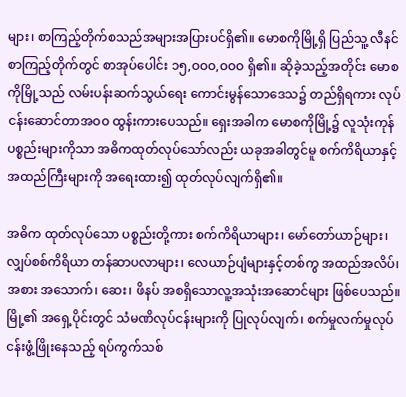များ၊ စာကြည့်တိုက်စသည်အများအပြားပင်ရှိ၏။ မောစကိုမြို့ရှိ ပြည်သူ့ လီနင်စာကြည့်တိုက်တွင် စာအုပ်ပေါင်း ၁၅,ဝဝဝ,ဝဝဝ ရှိ၏။ ဆိုခဲ့သည့်အတိုင်း မောစကိုမြို့သည် လမ်းပန်းဆက်သွယ်ရေး ကောင်းမွန်သောဒေသ၌ တည်ရှိရကား လုပ်ငန်းဆောင်တာအဝဝ ထွန်းကားပေသည်။ ရှေးအခါက မောစကိုမြို့၌ လူသုံးကုန်ပစ္စည်းများကိုသာ အဓိကထုတ်လုပ်သော်လည်း ယခုအခါတွင်မူ စက်ကိရိယာနှင့် အထည်ကြီးများကို အရေးထား၍ ထုတ်လုပ်လျက်ရှိ၏။

အဓိက ထုတ်လုပ်သော ပစ္စည်းတို့ကား စက်ကိရိယာများ၊ မော်တော်ယာဉ်များ၊ လျှပ်စစ်ကိရိယာ တန်ဆာပလာများ၊ လေယာဉ်ပျံများနှင့်တစ်ကွ အထည်အလိပ်၊ အစား အသောက်၊ ဆေး၊ ဖိနပ် အစရှိသောလူ့အသုံးအဆောင်များ ဖြစ်ပေသည်။ မြို့၏ အရှေ့ပိုင်းတွင် သံမဏိလုပ်ငန်းများကို ပြုလုပ်လျက်၊ စက်မှုလက်မှုလုပ်ငန်းဖွံ့ဖြိုးနေသည့် ရပ်ကွက်သစ်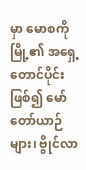မှာ မောစကိုမြို့၏ အရှေ့တောင်ပိုင်းဖြစ်၍ မော်တော်ယာဉ်များ၊ ဗွိုင်လာ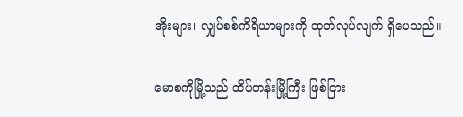အိုးများ၊ လျှပ်စစ်ကိရိယာများကို ထုတ်လုပ်လျက် ရှိပေသည်။

မောစကိုမြို့သည် ထိပ်တန်းမြို့ကြီး ဖြစ်ငြား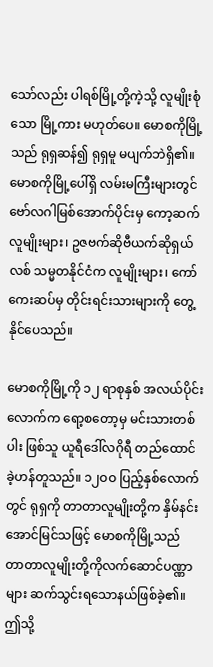သော်လည်း ပါရစ်မြို့တို့ကဲ့သို့ လူမျိုးစုံသော မြို့ကား မဟုတ်ပေ။ မောစကိုမြို့သည် ရုရှဆန်၍ ရုရှမူ မပျက်ဘဲရှိ၏။ မောစကိုမြို့ပေါ်ရှိ လမ်းမကြီးများတွင် ဗော်လဂါမြစ်အောက်ပိုင်းမှ ကော့ဆက်လူမျိုးများ၊ ဥဇဗက်ဆိုဗီယက်ဆိုရှယ်လစ် သမ္မတနိုင်ငံက လူမျိုးများ၊ ကော်ကေးဆပ်မှ တိုင်းရင်းသားများကို တွေ့နိုင်ပေသည်။

မောစကိုမြို့ကို ၁၂ ရာစုနှစ် အလယ်ပိုင်း လောက်က ရော့စတော့မှ မင်းသားတစ်ပါး ဖြစ်သူ ယူရီဒေါ်လဂိုရီ တည်ထောင်ခဲ့ဟန်တူသည်။ ၁၂ဝဝ ပြည့်နှစ်လောက်တွင် ရုရှကို တာတာလူမျိုးတို့က နှိမ်နင်းအောင်မြင်သဖြင့် မောစကိုမြို့သည် တာတာလူမျိုးတို့ကိုလက်ဆောင်ပဏ္ဏာများ ဆက်သွင်းရသောနယ်ဖြစ်ခဲ့၏။ ဤသို့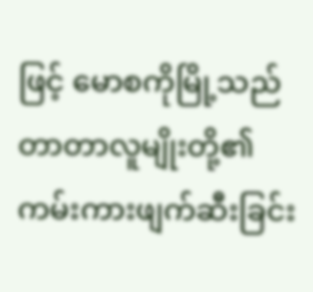ဖြင့် မောစကိုမြို့သည် တာတာလူမျိုးတို့၏ ကမ်းကားဖျက်ဆီးခြင်း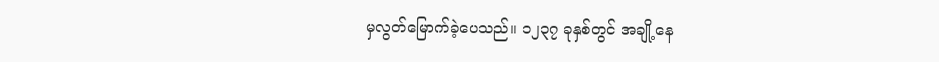မှလွတ်မြောက်ခဲ့ပေသည်။ ၁၂၃၇ ခုနှစ်တွင် အချို့နေ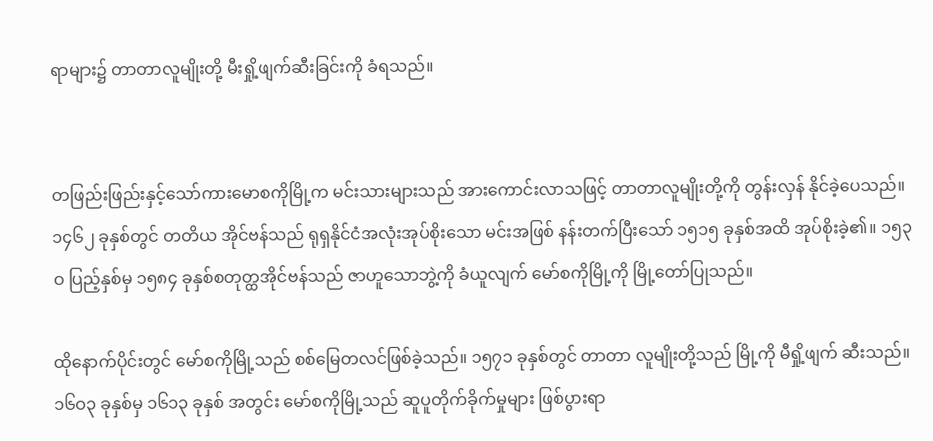ရာများ၌ တာတာလူမျိုးတို့ မီးရှို့ဖျက်ဆီးခြင်းကို ခံရသည်။


တဖြည်းဖြည်းနှင့်သော်ကားမောစကိုမြို့က မင်းသားများသည် အားကောင်းလာသဖြင့် တာတာလူမျိုးတို့ကို တွန်းလှန် နိုင်ခဲ့ပေသည်။ ၁၄၆၂ ခုနှစ်တွင် တတိယ အိုင်ဗန်သည် ရုရှနိုင်ငံအလုံးအုပ်စိုးသော မင်းအဖြစ် နန်းတက်ပြီးသော် ၁၅၁၅ ခုနှစ်အထိ အုပ်စိုးခဲ့၏။ ၁၅၃ဝ ပြည့်နှစ်မှ ၁၅၈၄ ခုနှစ်စတုတ္ထအိုင်ဗန်သည် ဇာဟူသောဘွဲ့ကို ခံယူလျက် မော်စကိုမြို့ကို မြို့တော်ပြုသည်။

ထိုနောက်ပိုင်းတွင် မော်စကိုမြို့သည် စစ်မြေတလင်ဖြစ်ခဲ့သည်။ ၁၅၇၁ ခုနှစ်တွင် တာတာ လူမျိုးတို့သည် မြို့ကို မီရှို့ဖျက် ဆီးသည်။ ၁၆ဝ၃ ခုနှစ်မှ ၁၆၁၃ ခုနှစ် အတွင်း မော်စကိုမြို့သည် ဆူပူတိုက်ခိုက်မှုများ ဖြစ်ပွားရာ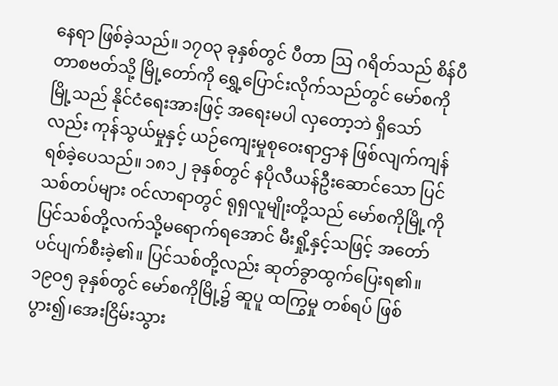နေရာ ဖြစ်ခဲ့သည်။ ၁၇ဝ၃ ခုနှစ်တွင် ပီတာ ဩ ဂရိတ်သည် စိန်ပီတာစဗတ်သို့ မြို့တော်ကို ရွှေ့ပြောင်းလိုက်သည်တွင် မော်စကိုမြို့သည် နိုင်ငံရေးအားဖြင့် အရေးမပါ လှတော့ဘဲ ရှိသော်လည်း ကုန်သွယ်မှုနှင့် ယဉ်ကျေးမှုစုဝေးရာဌာန ဖြစ်လျက်ကျန်ရစ်ခဲ့ပေသည်။ ၁၈၁၂ ခုနှစ်တွင် နပိုလီယန်ဦးဆောင်သော ပြင်သစ်တပ်များ ဝင်လာရာတွင် ရုရှလူမျိုးတို့သည် မော်စကိုမြို့ကို ပြင်သစ်တို့လက်သို့မရောက်ရအောင် မီးရှို့နှင့်သဖြင့် အတော်ပင်ပျက်စီးခဲ့၏။ ပြင်သစ်တို့လည်း ဆုတ်ခွာထွက်ပြေးရ၏။ ၁၉ဝ၅ ခုနှစ်တွင် မော်စကိုမြို့၌ ဆူပူ ထကြွမှု တစ်ရပ် ဖြစ်ပွား၍၊အေးငြိမ်းသွား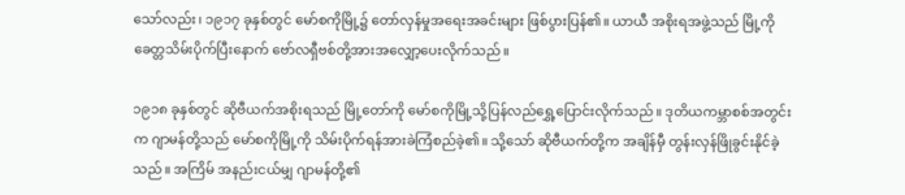သော်လည်း၊ ၁၉၁၇ ခုနှစ်တွင် မော်စကိုမြို့၌ တော်လှန်မှုအရေးအခင်းများ ဖြစ်ပွားပြန်၏။ ယာယီ အစိုးရအဖွဲ့သည် မြို့ကို ခေတ္တသိမ်းပိုက်ပြီးနောက် ဗော်လရှီဗစ်တို့အားအလျှော့ပေးလိုက်သည်။

၁၉၁၈ ခုနှစ်တွင် ဆိုဗီယက်အစိုးရသည် မြို့တော်ကို မော်စကိုမြို့သို့ပြန်လည်ရွှေ့ပြောင်းလိုက်သည်။ ဒုတိယကမ္ဘာစစ်အတွင်းက ဂျာမန်တို့သည် မော်စကိုမြို့ကို သိမ်းပိုက်ရန်အားခဲကြံစည်ခဲ့၏။ သို့သော် ဆိုဗီယက်တို့က အချိန်မှီ တွန်းလှန်ဖြိုခွင်းနိုင်ခဲ့သည်။ အကြိမ် အနည်းငယ်မျှ ဂျာမန်တို့၏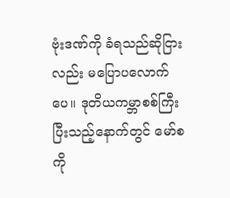ဗုံးဒဏ်ကို ခံရသည်ဆိုငြားလည်း မပြောပလောက်ပေ။ ဒုတိယကမ္ဘာစစ်ကြီး ပြီးသည့်နောက်တွင် မော်စကို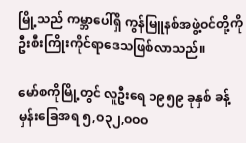မြို့သည် ကမ္ဘာပေါ်ရှိ ကွန်မြူနစ်အဖွဲ့ဝင်တို့ကို ဦးစီးကြိုးကိုင်ရာဒေသဖြစ်လာသည်။

မော်စကိုမြို့တွင် လူဦးရေ ၁၉၅၉ ခုနှစ် ခန့်မှန်းခြေအရ ၅,ဝ၃၂,ဝဝဝ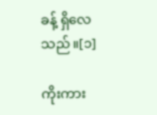ခန့် ရှိလေသည်။[၁]

ကိုးကား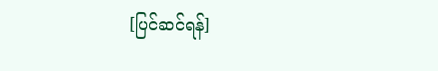[ပြင်ဆင်ရန်]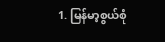1. မြန်မာ့စွယ်စုံ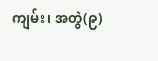ကျမ်း၊ အတွဲ(၉)